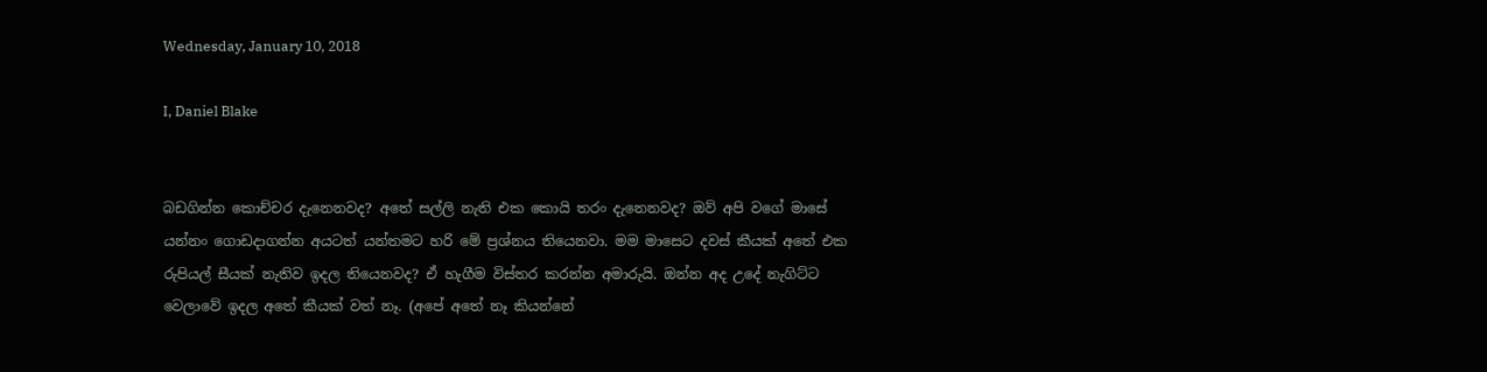Wednesday, January 10, 2018

I, Daniel Blake


බඩගින්න කොච්චර දැනෙනවද? අතේ සල්ලි නැති එක කොයි තරං දැනෙනවද? ඔව් අපි වගේ මාසේ යන්නං ගොඩදාගන්න අයටත් යන්තමට හරි මේ ප්‍රශ්නය තියෙනවා. මම මාසෙට දවස් කීයක් අතේ එක රුපියල් සීයක් නැතිව ඉදල තියෙනවද? ඒ හැගීම විස්තර කරන්න අමාරුයි. ඔන්න අද උදේ නැගිට්ට වෙලාවේ ඉදල අතේ කීයක් වත් නෑ. (අපේ අතේ නෑ කියන්නේ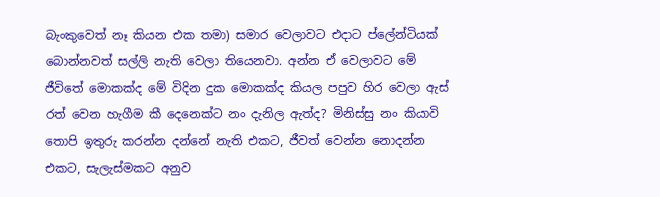බැංකුවෙත් නෑ කියන එක තමා) සමාර වෙලාවට එදාට ප්ලේන්ටියක් බොන්නවත් සල්ලි නැති වෙලා තියෙනවා. අන්න ඒ වෙලාවට මේ ජීවිතේ මොකක්ද මේ විදින දුක මොකක්ද කියල පපුව හිර වෙලා ඇස් රත් වෙන හැගීම කී දෙනෙක්ට නං දැනිල ඇත්ද? මිනිස්සු නං කියාවි තොපි ඉතුරු කරන්න දන්නේ නැති එකට, ජීවත් වෙන්න නොදන්න එකට, සැලැස්මකට අනුව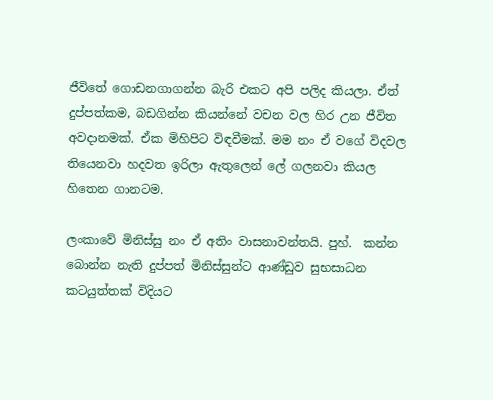ජීවිතේ ගොඩනගාගන්න බැරි එකට අපි පලිද කියලා. ඒත් දුප්පත්කම, බඩගින්න කියන්නේ වචන වල හිර උන ජීවිත අවදානමක්. ඒක මිහිපිට විඳවීමක්. මම නං ඒ වගේ විදවල තියෙනවා හදවත ඉරිලා ඇතුලෙන් ලේ ගලනවා කියල හිතෙන ගානටම.

ලංකාවේ මිනිස්සු නං ඒ අතිං වාසනාවන්තයි. පුහ්.  කන්න බොන්න නැති දුප්පත් මිනිස්සුන්ට ආණ්ඩුව සුභසාධන කටයුත්තක් විදියට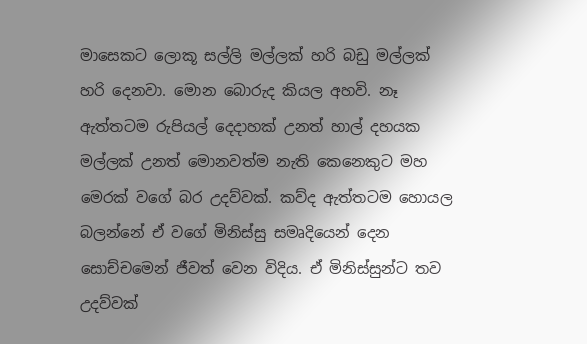මාසෙකට ලොකූ සල්ලි මල්ලක් හරි බඩු මල්ලක් හරි දෙනවා. මොන බොරුද කියල අහවි. නෑ ඇත්තටම රුපියල් දෙදාහක් උනත් හාල් දහයක මල්ලක් උනත් මොනවත්ම නැති කෙනෙකුට මහ මෙරක් වගේ බර උදව්වක්. කව්ද ඇත්තටම හොයල බලන්නේ ඒ වගේ මිනිස්සු සමෘදියෙන් දෙන සොච්චමෙන් ජීවත් වෙන විදිය. ඒ මිනිස්සුන්ට තව උදව්වක්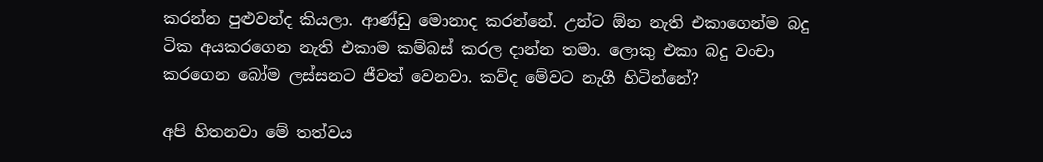කරන්න පුළුවන්ද කියලා. ආණ්ඩු මොනාද කරන්නේ. උන්ට ඕන නැති එකාගෙන්ම බදු ටික අයකරගෙන නැති එකාම කම්බස් කරල දාන්න තමා. ලොකු එකා බදු වංචා කරගෙන බෝම ලස්සනට ජීවත් වෙනවා. කව්ද මේවට නැගී හිටින්නේ?

අපි හිතනවා මේ තත්වය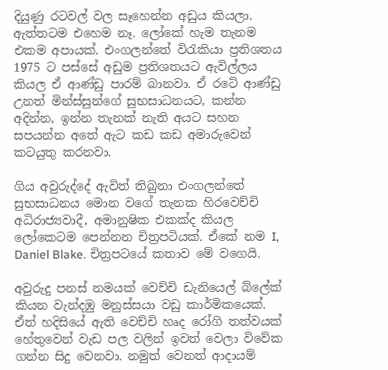දියුණු රටවල් වල සෑහෙන්න අඩුය කියලා. ඇත්තටම එහෙම නෑ. ලෝකේ හැම තැනම එකම අපායක්. එංගලන්තේ විරැකියා ප්‍රතිශතය 1975 ට පස්සේ අඩුම ප්‍රතිශතයට ඇවිල්ලය කියල ඒ ආණ්ඩු පාරම් බානවා. ඒ රටේ ආණ්ඩු උනත් මින්ස්සුන්ගේ සුභසාධනයට, කන්න අදින්න, ඉන්න තැනක් නැති අයට සහන සපයන්න අතේ ඇට කඩ කඩ අමාරුවෙන් කටයුතු කරනවා.

ගිය අවුරුද්දේ ඇවිත් තිබුනා එංගලන්තේ සුභසාධනය මොන වගේ තැනක හිරවෙච්චි අධිරාජ්‍යවාදී, අමානුෂික එකක්ද කියල ලෝකෙටම පෙන්නන චිත්‍රපටියක්. ඒකේ නම I, Daniel Blake. චිත්‍රපටයේ කතාව මේ වගෙයි.

අවුරුදු පනස් නමයක් වෙච්චි ඩැනියෙල් බ්ලේක් කියන වැන්දඹු මනුස්සයා වඩු කාර්මිකයෙක්. ඒත් හදිසියේ ඇති වෙච්චි හෘද රෝගි තත්වයක් හේතුවෙන් වැඩ පල වලින් ඉවත් වෙලා විවේක ගන්න සිදු වෙනවා. නමුත් වෙනත් ආදායම්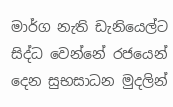මාර්ග නැති ඩැනියෙල්ට සිද්ධ වෙන්නේ රජයෙන් දෙන සුභසාධන මුදලින්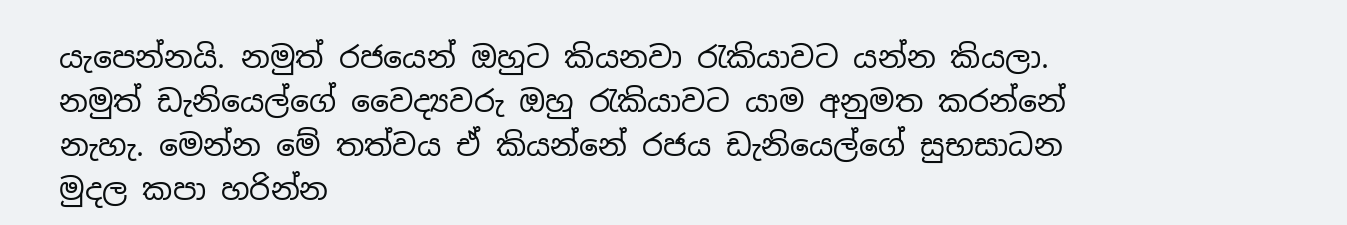යැපෙන්නයි. නමුත් රජයෙන් ඔහුට කියනවා රැකියාවට යන්න කියලා. නමුත් ඩැනියෙල්ගේ වෛද්‍යවරු ඔහු රැකියාවට යාම අනුමත කරන්නේ නැහැ. මෙන්න මේ තත්වය ඒ කියන්නේ රජය ඩැනියෙල්ගේ සුභසාධන මුදල කපා හරින්න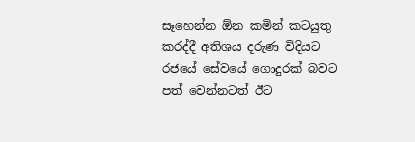සෑහෙන්න ඕන කමින් කටයුතු කරද්දී අතිශය දරුණ විදියට රජයේ සේවයේ ගොදුරක් බවට පත් වෙන්නටත් ඊට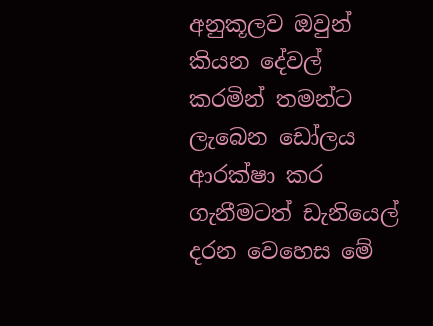අනුකූලව ඔවුන් කියන දේවල් කරමින් තමන්ට ලැබෙන ඩෝලය ආරක්ෂා කර ගැනීමටත් ඩැනියෙල් දරන වෙහෙස මේ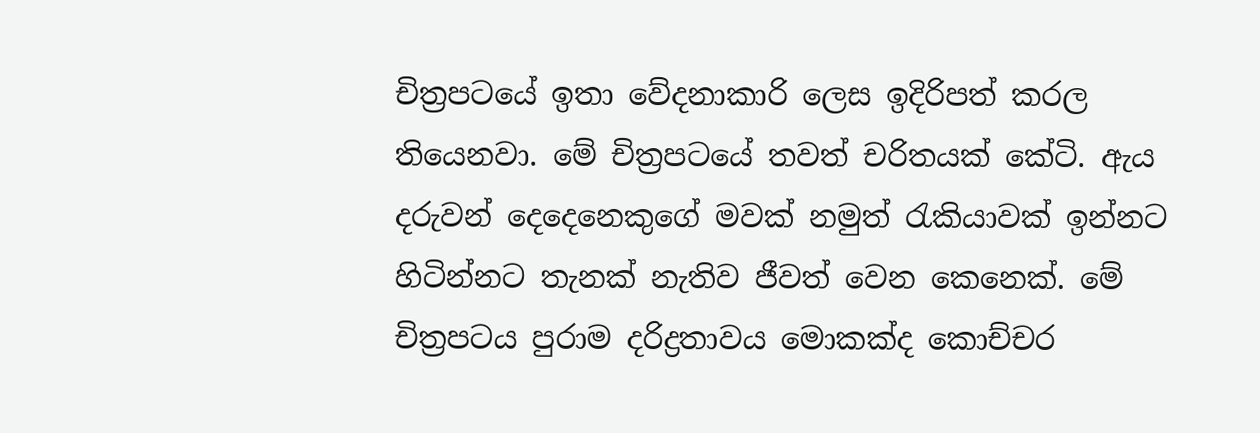චිත්‍රපටයේ ඉතා වේදනාකාරි ලෙස ඉදිරිපත් කරල තියෙනවා. මේ චිත්‍රපටයේ තවත් චරිතයක් කේටි. ඇය දරුවන් දෙදෙනෙකුගේ මවක් නමුත් රැකියාවක් ඉන්නට හිටින්නට තැනක් නැතිව ජීවත් වෙන කෙනෙක්. මේ චිත්‍රපටය පුරාම දරිද්‍රතාවය මොකක්ද කොච්චර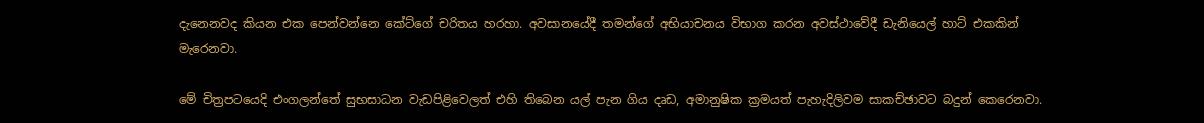දැනෙනවද කියන එක පෙන්වන්නෙ කේට්ගේ චරිතය හරහා. අවසානයේදී තමන්ගේ අභියාචනය විභාග කරන අවස්ථාවේදී ඩැනියෙල් හාට් එකකින් මැරෙනවා.

මේ චිත්‍රපටයෙදි එංගලන්තේ සුභසාධන වැඩපිළිවෙලත් එහි තිබෙන යල් පැන ගිය දෘඩ, අමානුෂික ක්‍රමයත් පැහැදිලිවම සාකච්ඡාවට බදුන් කෙරෙනවා.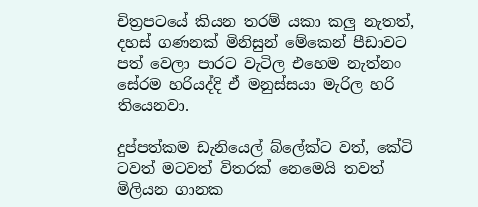චිත්‍රපටයේ කියන තරම් යකා කලු නැතත්, දහස් ගණනක් මිනිසුන් මේකෙන් පීඩාවට පත් වෙලා පාරට වැටිල එහෙම නැත්නං සේරම හරියද්දි ඒ මනුස්සයා මැරිල හරි තියෙනවා.

දුප්පත්කම ඩැනියෙල් බ්ලේක්ට වත්, කේටි ටවත් මටවත් විතරක් නෙමෙයි තවත් මිලියන ගානක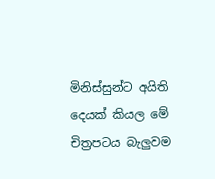මිනිස්සුන්ට අයිති දෙයක් කියල මේ චිත්‍රපටය බැලුවම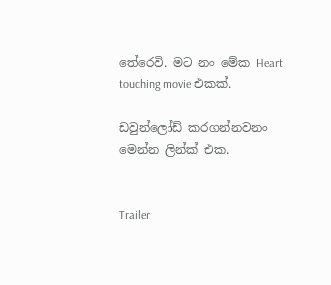තේරෙවි. මට නං මේක Heart touching movie එකක්.

ඩවුන්ලෝඩ් කරගන්නවනං මෙන්න ලින්ක් එක.


Trailer